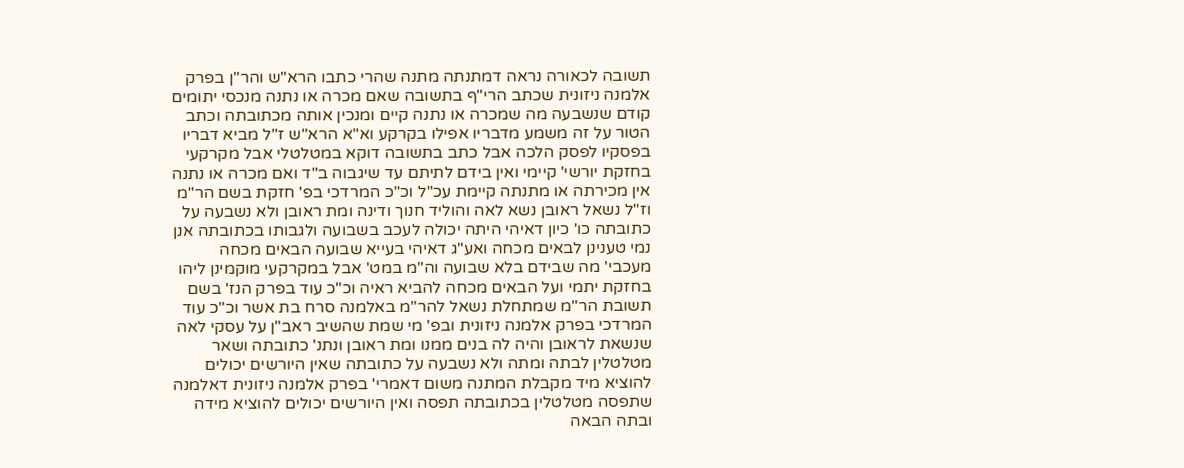תשובה לכאורה נראה דמתנתה מתנה שהרי כתבו הרא"ש והר"ן בפרק אלמנה ניזונית שכתב הרי"ף בתשובה שאם מכרה או נתנה מנכסי יתומים קודם שנשבעה מה שמכרה או נתנה קיים ומנכין אותה מכתובתה וכתב הטור על זה משמע מדבריו אפילו בקרקע וא"א הרא"ש ז"ל מביא דבריו בפסקיו לפסק הלכה אבל כתב בתשובה דוקא במטלטלי אבל מקרקעי בחזקת יורשי' קיימי ואין בידם לתיתם עד שיגבוה ב"ד ואם מכרה או נתנה אין מכירתה או מתנתה קיימת עכ"ל וכ"כ המרדכי בפ' חזקת בשם הר"מ וז"ל נשאל ראובן נשא לאה והוליד חנוך ודינה ומת ראובן ולא נשבעה על כתובתה כו' כיון דאיהי היתה יכולה לעכב בשבועה ולגבותו בכתובתה אנן נמי טענינן לבאים מכחה ואע"ג דאיהי בעייא שבועה הבאים מכחה מעכבי' מה שבידם בלא שבועה וה"מ במט' אבל במקרקעי מוקמינן ליהו בחזקת יתמי ועל הבאים מכחה להביא ראיה וכ"כ עוד בפרק הנז' בשם תשובת הר"מ שמתחלת נשאל להר"מ באלמנה סרח בת אשר וכ"כ עוד המרדכי בפרק אלמנה ניזונית ובפ' מי שמת שהשיב ראב"ן על עסקי לאה שנשאת לראובן והיה לה בנים ממנו ומת ראובן ונתנ' כתובתה ושאר מטלטלין לבתה ומתה ולא נשבעה על כתובתה שאין היורשים יכולים להוציא מיד מקבלת המתנה משום דאמרי' בפרק אלמנה ניזונית דאלמנה שתפסה מטלטלין בכתובתה תפסה ואין היורשים יכולים להוציא מידה ובתה הבאה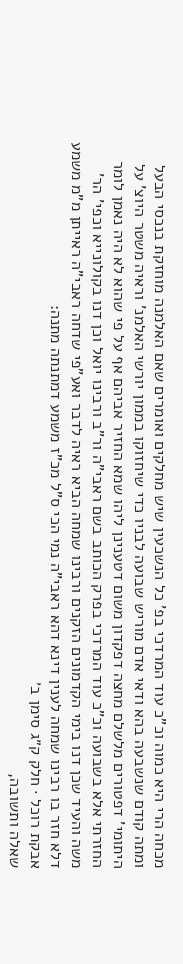מכחה הרי היא כמוה וכ"כ עוד המרדכי בפ' כל הנשכעין שיש מחלקים ואומרים שאם האלמנה מוחזקת בנכסי הבעל ומתה קודם שנשבעה בהא ודאי אדם מוריש שבועה לבניו כדי שיחזוקו בממון יורשי האלמנ' וראיה משטר היוצ' על היתומי' דפטורים מלשלם מחצה דפקדון משום דטענינן ליהו שמא החזיר אביהם אף על פי שהוא לא היה נאמן לומר החזרתי אלא בשבועה וכ"כ עוד המרדכי בפרק הכותב בשם ראבי"ה ור"ב ורבינו יואל וכן דנו בקולונייא וכפי' הר' משה והעיד שכן דנו בימי הקדמונים הזקנים ורבינו שמחה הביא ראיה לדבר ואע"פי שדחה ראבי"ה ראייתן מ"מ משמע דלא חזר בו רבינו שמחה לענין דינא דהא ראבי"ה נמי הכי ס"ל מכ"ז משמע דמתנתה מתנה:
אבקת רוכל · חלק ק״ג סימן ב׳
שאלה ותשובה,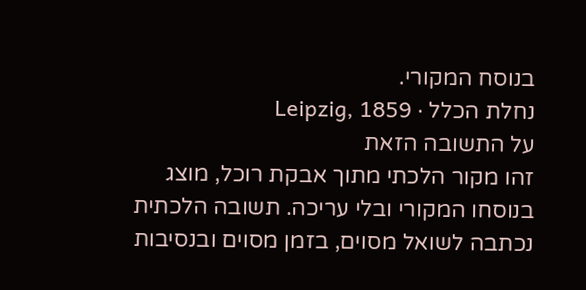בנוסח המקורי.
נחלת הכלל · Leipzig, 1859
על התשובה הזאת
זהו מקור הלכתי מתוך אבקת רוכל, מוצג בנוסחו המקורי ובלי עריכה. תשובה הלכתית נכתבה לשואל מסוים, בזמן מסוים ובנסיבות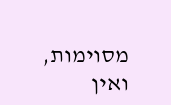מסוימות, ואין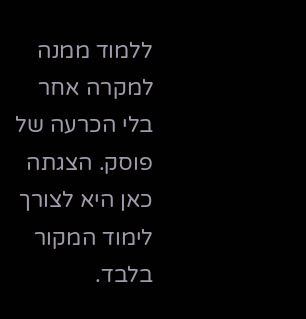ללמוד ממנה למקרה אחר בלי הכרעה של פוסק. הצגתה כאן היא לצורך לימוד המקור בלבד.